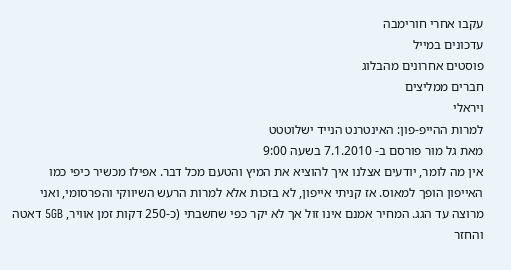עקבו אחרי חורימבה
עדכונים במייל
פוסטים אחרונים מהבלוג
חברים ממליצים
ויראלי
למרות ההייפ-פון: האינטרנט הנייד ישלוטטט
מאת גל מור פורסם ב- 7.1.2010 בשעה 9:00
אין מה לומר, יודעים אצלנו איך להוציא את המיץ והטעם מכל דבר. אפילו מכשיר כיפי כמו האייפון הופך למאוס. אז קניתי אייפון, לא בזכות אלא למרות הרעש השיווקי והפרסומי, ואני מרוצה עד הגג. המחיר אמנם אינו זול אך לא יקר כפי שחשבתי (כ-250 דקות זמן אוויר, 5GB דאטה והחזר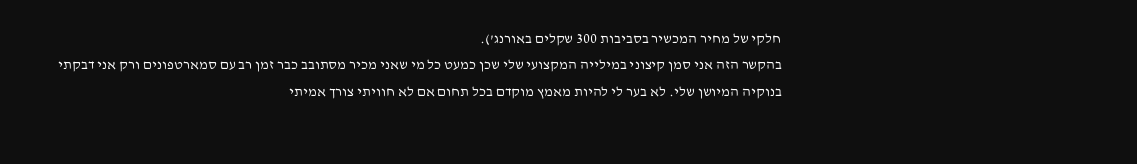חלקי של מחיר המכשיר בסביבות 300 שקלים באורנג’).
בהקשר הזה אני סמן קיצוני במילייה המקצועי שלי שכן כמעט כל מי שאני מכיר מסתובב כבר זמן רב עם סמארטפונים ורק אני דבקתי בנוקיה המיושן שלי. לא בער לי להיות מאמץ מוקדם בכל תחום אם לא חוויתי צורך אמיתי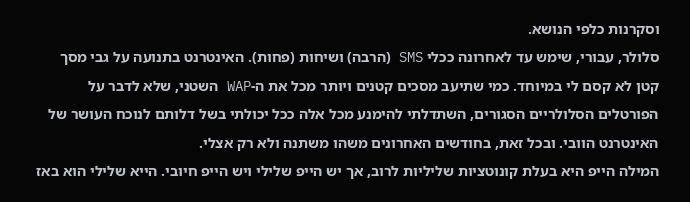וסקרנות כלפי הנושא.
סלולר, עבורי, שימש עד לאחרונה ככלי SMS (הרבה) ושיחות (פחות). האינטרנט בתנועה על גבי מסך קטן לא קסם לי במיוחד. כמי שתיעב מסכים קטנים ויותר מכל את ה-WAP השטני, שלא לדבר על הפורטלים הסלולריים הסגורים, השתדלתי להימנע מכל אלה ככל יכולתי בשל דלותם לנוכח העושר של האינטרנט הוובי. ובכל זאת, בחודשים האחרונים משהו משתנה ולא רק אצלי.
המילה הייפ היא בעלת קונוטציות שליליות לרוב, אך יש הייפ שלילי ויש הייפ חיובי. הייא שלילי הוא באז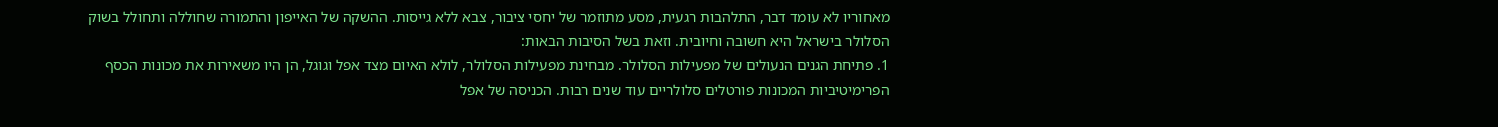מאחוריו לא עומד דבר, התלהבות רגעית, מסע מתוזמר של יחסי ציבור, צבא ללא גייסות. ההשקה של האייפון והתמורה שחוללה ותחולל בשוק הסלולר בישראל היא חשובה וחיובית. וזאת בשל הסיבות הבאות:
1. פתיחת הגנים הנעולים של מפעילות הסלולר. מבחינת מפעילות הסלולר, לולא האיום מצד אפל וגוגל, הן היו משאירות את מכונות הכסף הפרימיטיביות המכונות פורטלים סלולריים עוד שנים רבות. הכניסה של אפל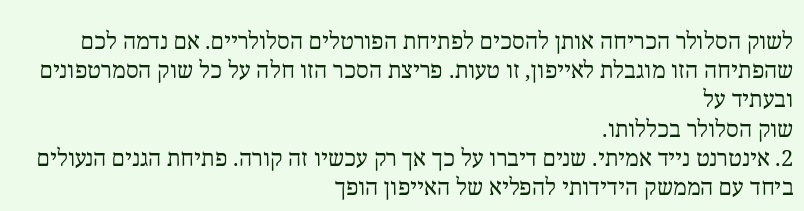לשוק הסלולר הכריחה אותן להסכים לפתיחת הפורטלים הסלולריים. אם נדמה לכם שהפתיחה הזו מוגבלת לאייפון, זו טעות. פריצת הסכר הזו חלה על כל שוק הסמרטפונים ובעתיד על
שוק הסלולר בכללותו.
2. אינטרנט נייד אמיתי. שנים דיברו על כך אך רק עכשיו זה קורה. פתיחת הגנים הנעולים ביחד עם הממשק הידידותי להפליא של האייפון הופך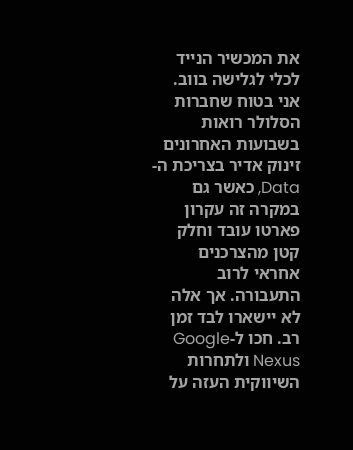את המכשיר הנייד לכלי לגלישה בווב. אני בטוח שחברות הסלולר רואות בשבועות האחרונים זינוק אדיר בצריכת ה-Data, כאשר גם במקרה זה עקרון פארטו עובד וחלק קטן מהצרכנים אחראי לרוב התעבורה. אך אלה לא יישארו לבד זמן רב. חכו ל-Google Nexus ולתחרות השיווקית העזה על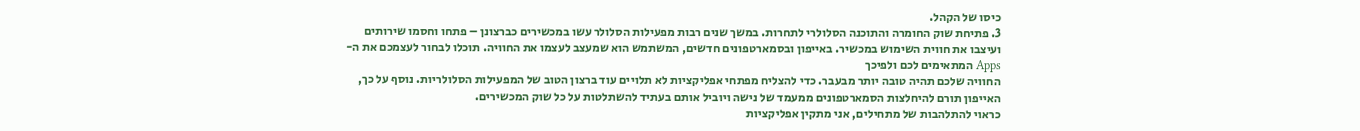כיסו של הקהל.
3. פתיחת שוק החומרה והתוכנה הסלולרי לתחרות. במשך שנים רבות מפעילות הסלולר עשו במכשירים כברצונן – פתחו וחסמו שירותים ועיצבו את חווית השימוש במכשיר. באייפון ובסמארטפונים חדשים, המשתמש הוא שמעצב לעצמו את החוויה. תוכלו לבחור לעצמכם את ה-Apps המתאימים לכם ולפיכך
החוויה שלכם תהיה טובה יותר מבעבר. כדי להצליח מפתחי אפליקציות לא תלויים עוד ברצון הטוב של המפעילות הסלולריות. נוסף על כך, האייפון תורם להיחלצות הסמארטפונים ממעמד של נישה ויוביל אותם בעתיד להשתלטות על כל שוק המכשירים.
כראוי להתלהבות של מתחילים, אני מתקין אפליקציות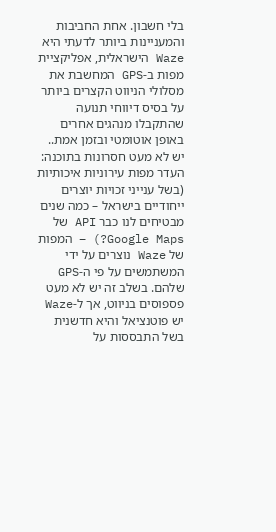בלי חשבון. אחת החביבות והמעניינות ביותר לדעתי היא Waze הישראלית, אפליקציית מפות ב-GPS המחשבת את מסלולי הניווט הקצרים ביותר על בסיס דיווחי תנועה שהתקבלו מנהגים אחרים באופן אוטומטי ובזמן אמת..
יש לא מעט חסרונות בתוכנה: העדר מפות עירוניות איכותיות (בשל ענייני זכויות יוצרים ייחודיים בישראל – כמה שנים מבטיחים לנו כבר API של Google Maps?) – המפות של Waze נוצרים על ידי המשתמשים על פי ה-GPS שלהם. בשלב זה יש לא מעט פספוסים בניווט, אך ל-Waze יש פוטנציאל והיא חדשנית בשל התבססות על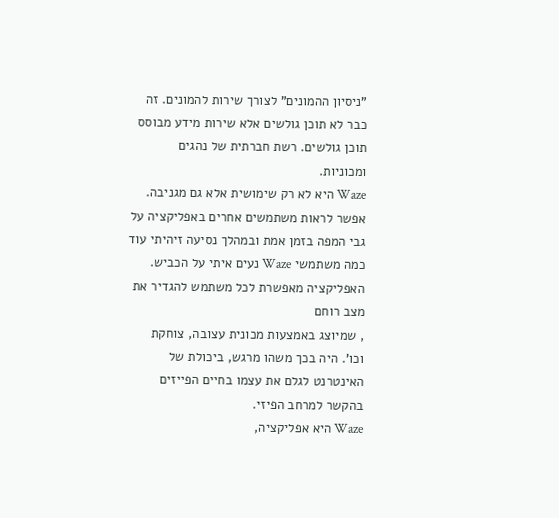”ניסיון ההמונים” לצורך שירות להמונים. זה כבר לא תוכן גולשים אלא שירות מידע מבוסס תוכן גולשים. רשת חברתית של נהגים ומכוניות.
Waze היא לא רק שימושית אלא גם מגניבה. אפשר לראות משתמשים אחרים באפליקציה על גבי המפה בזמן אמת ובמהלך נסיעה זיהיתי עוד כמה משתמשי Waze נעים איתי על הכביש. האפליקציה מאפשרת לכל משתמש להגדיר את מצב רוחם
, שמיוצג באמצעות מכונית עצובה, צוחקת וכו’. היה בכך משהו מרגש, ביכולת של האינטרנט לגלם את עצמו בחיים הפייזים בהקשר למרחב הפיזי.
Waze היא אפליקציה,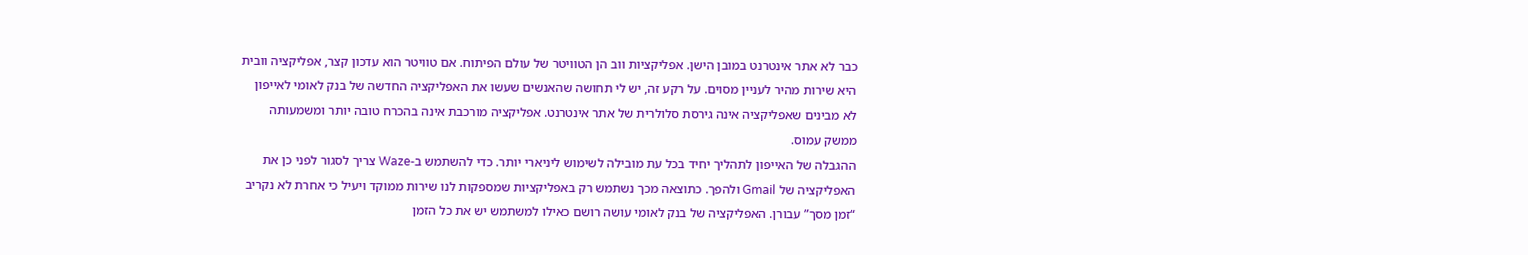כבר לא אתר אינטרנט במובן הישן. אפליקציות ווב הן הטוויטר של עולם הפיתוח. אם טוויטר הוא עדכון קצר, אפליקציה וובית היא שירות מהיר לעניין מסוים. על רקע זה, יש לי תחושה שהאנשים שעשו את האפליקציה החדשה של בנק לאומי לאייפון לא מבינים שאפליקציה אינה גירסת סלולרית של אתר אינטרנט. אפליקציה מורכבת אינה בהכרח טובה יותר ומשמעותה ממשק עמוס.
ההגבלה של האייפון לתהליך יחיד בכל עת מובילה לשימוש ליניארי יותר. כדי להשתמש ב-Waze צריך לסגור לפני כן את האפליקציה של Gmail ולהפך. כתוצאה מכך נשתמש רק באפליקציות שמספקות לנו שירות ממוקד ויעיל כי אחרת לא נקריב “זמן מסך” עבורן. האפליקציה של בנק לאומי עושה רושם כאילו למשתמש יש את כל הזמן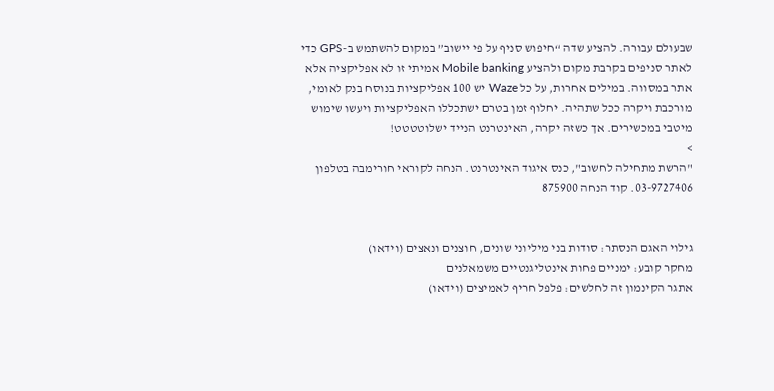שבעולם עבורה. להציע שדה “חיפוש סניף על פי יישוב” במקום להשתמש ב-GPS כדי לאתר סניפים בקרבת מקום ולהציע Mobile banking אמיתי זו לא אפליקציה אלא אתר במסווה. במילים אחרות, על כל Waze יש 100 אפליקציות בנוסח בנק לאומי, מורכבת ויקרה ככל שתהיה. יחלוף זמן בטרם ישתכללו האפליקציות ויעשו שימוש מיטבי במכשירים. אך כשזה יקרה, האינטרנט הנייד ישלוטטטט!
>
"הרשת מתחילה לחשוב", כנס איגוד האינטרנט. הנחה לקוראי חורימבה בטלפון 03-9727406. קוד הנחה 875900


גילוי האגם הנסתר: סודות בני מיליוני שונים, חוצנים ונאצים (וידאו)
מחקר קובע: ימניים פחות אינטליגנטיים משמאלנים
אתגר הקינמון זה לחלשים: פלפל חריף לאמיצים (וידאו)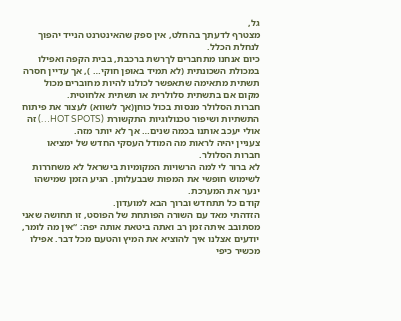גל,
מצטרף לדעתך בהחלט, אין ספק שהאינטרנט הנייד יהפוך לנחלת הכלל.
כיום אנחנו מתחברים לךרשת ברכבת, בבית הקפה ואפילו במכולת השכונתית (לא תמיד באופן חוקי… ), אך עדיין חסרה תשתית מתאימה שתאפשר לכולנו להיות מחוברים מכול מקום אם בתשתית סלולרית או תשתית אלחוטית.
חברות הסלולר מנסות בכול כוחן(אך לשווא) לעצור את פיתוח התשתיות ושיפור טכנולוגיות התקשורת (HOT SPOTS…) זה אולי יעכב אותנו בכמה שנים… אך לא יותר מזה.
צעניין יהיה לראות מה המודל העסקי החדש של ימציאו חברות הסלולר.
לא ברור לי למה הרשויות המקומיות בישראל לא משחררות לשימוש חופשי את המפות שבבעלותן. הגיע הזמן שמישהו ינער את המערכת.
קודם כל תתחדש וברוך הבא למועדון.
הזדהתי מאד עם השורה הפותחת של הפוסט, זו תחושה שאני מסתובב איתה זמן רב ואתה ביטאת אותה יפה: “אין מה לומר, יודעים אצלנו איך להוציא את המיץ והטעם מכל דבר. אפילו מכשיר כיפי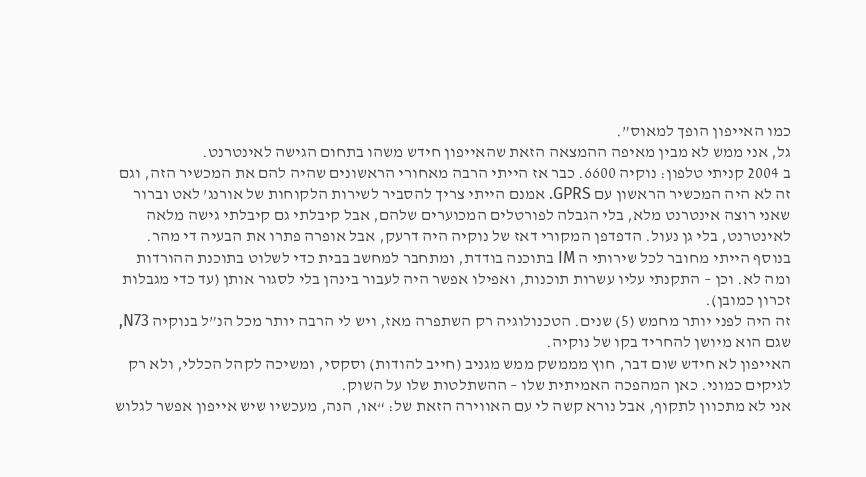כמו האייפון הופך למאוס”.
גל, אני ממש לא מבין מאיפה ההמצאה הזאת שהאייפון חידש משהו בתחום הגישה לאינטרנט.
ב 2004 קניתי טלפון: נוקיה 6600. כבר אז הייתי הרבה מאחורי הראשונים שהיה להם את המכשיר הזה, וגם זה לא היה המכשיר הראשון עם GPRS. אמנם הייתי צריך להסביר לשירות הלקוחות של אורנג’ לאט וברור שאני רוצה אינטרנט מלא, בלי הגבלה לפורטלים המכוערים שלהם, אבל קיבלתי גם קיבלתי גישה מלאה לאינטרנט, בלי גן נעול. הדפדפן המקורי דאז של נוקיה היה דרעק, אבל אופרה פתרו את הבעיה די מהר. בנוסף הייתי מחובר לכל שירותי ה IM בתוכנה בודדת, ומתחבר למחשב בבית כדי לשלוט בתוכנת ההורדות ומה לא. וכן – התקנתי עליו עשרות תוכנות, ואפילו אפשר היה לעבור בינהן בלי לסגור אותן (עד כדי מגבלות זכרון כמובן).
זה היה לפני יותר מחמש (5) שנים. הטכנולוגיה רק השתפרה מאז, ויש לי הרבה יותר מכל הנ”ל בנוקיה N73, שגם הוא מיושן להחריד בקו של נוקיה.
האייפון לא חידש שום דבר, חוץ מממשק ממש מגניב (חייב להודות) וסקסי, ומשיכה לקהל הכללי, ולא רק לגיקים כמוני. כאן המהפכה האמיתית שלו – ההשתלטות שלו על השוק.
אני לא מתכוון לתקוף, אבל נורא קשה לי עם האווירה הזאת של: “או, הנה, מעכשיו שיש אייפון אפשר לגלוש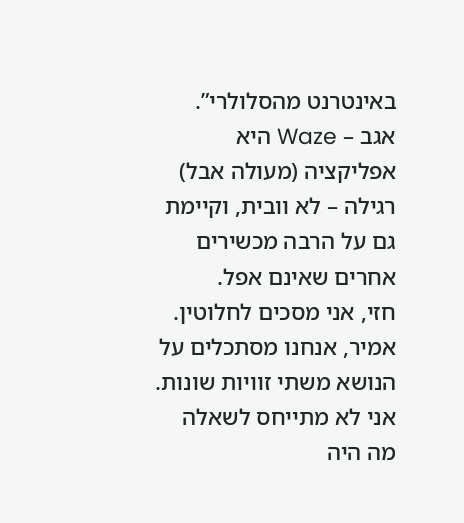באינטרנט מהסלולרי”.
אגב – Waze היא אפליקציה (מעולה אבל) רגילה – לא וובית, וקיימת גם על הרבה מכשירים אחרים שאינם אפל.
חזי, אני מסכים לחלוטין.
אמיר, אנחנו מסתכלים על הנושא משתי זוויות שונות. אני לא מתייחס לשאלה מה היה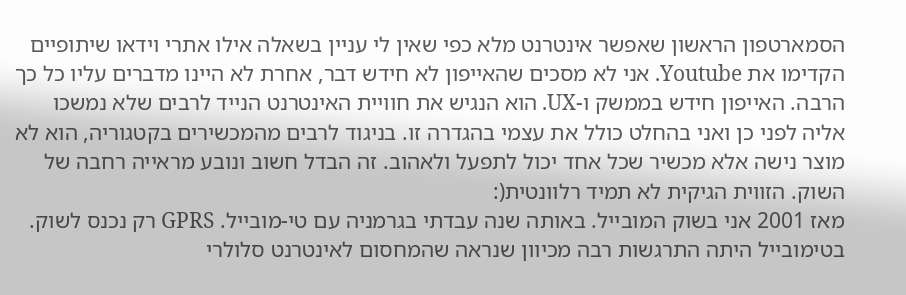הסמארטפון הראשון שאפשר אינטרנט מלא כפי שאין לי עניין בשאלה אילו אתרי וידאו שיתופיים הקדימו את Youtube. אני לא מסכים שהאייפון לא חידש דבר, אחרת לא היינו מדברים עליו כל כך הרבה. האייפון חידש בממשק ו-UX. הוא הנגיש את חוויית האינטרנט הנייד לרבים שלא נמשכו אליה לפני כן ואני בהחלט כולל את עצמי בהגדרה זו. בניגוד לרבים מהמכשירים בקטגוריה, הוא לא מוצר נישה אלא מכשיר שכל אחד יכול לתפעל ולאהוב. זה הבדל חשוב ונובע מראייה רחבה של השוק. הזווית הגיקית לא תמיד רלוונטית(:
מאז 2001 אני בשוק המובייל. באותה שנה עבדתי בגרמניה עם טי-מובייל. GPRS רק נכנס לשוק. בטימובייל היתה התרגשות רבה מכיוון שנראה שהמחסום לאינטרנט סלולרי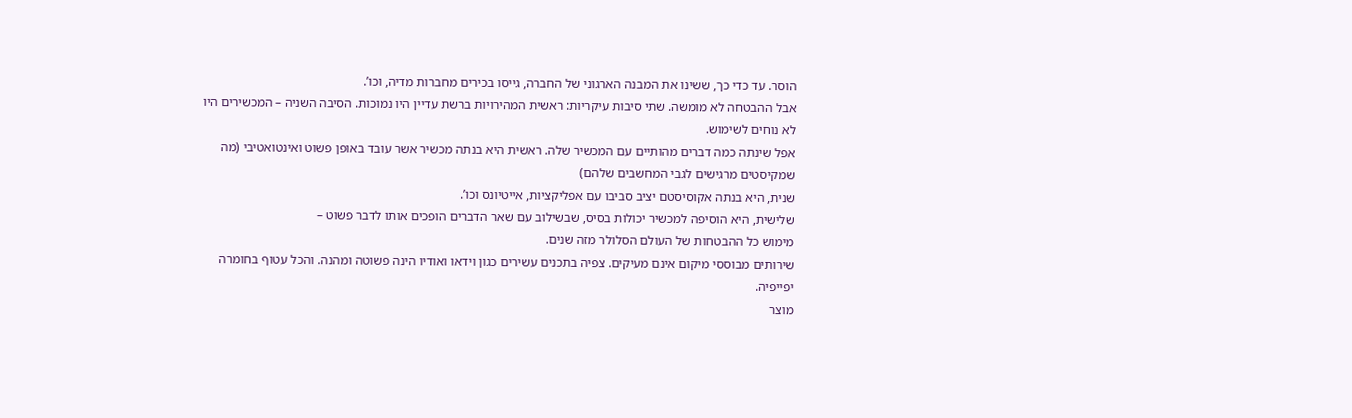הוסר. עד כדי כך, ששינו את המבנה הארגוני של החברה, גייסו בכירים מחברות מדיה, וכו’.
אבל ההבטחה לא מומשה. שתי סיבות עיקריות: ראשית המהירויות ברשת עדיין היו נמוכות. הסיבה השניה – המכשירים היו לא נוחים לשימוש.
אפל שינתה כמה דברים מהותיים עם המכשיר שלה. ראשית היא בנתה מכשיר אשר עובד באופן פשוט ואינטואטיבי (מה שמקיסטים מרגישים לגבי המחשבים שלהם)
שנית, היא בנתה אקוסיסטם יציב סביבו עם אפליקציות, אייטיונס וכו’.
שלישית, היא הוסיפה למכשיר יכולות בסיס, שבשילוב עם שאר הדברים הופכים אותו לדבר פשוט –
מימוש כל ההבטחות של העולם הסלולר מזה שנים.
שירותים מבוססי מיקום אינם מעיקים. צפיה בתכנים עשירים כגון וידאו ואודיו הינה פשוטה ומהנה. והכל עטוף בחומרה יפייפיה.
מוצר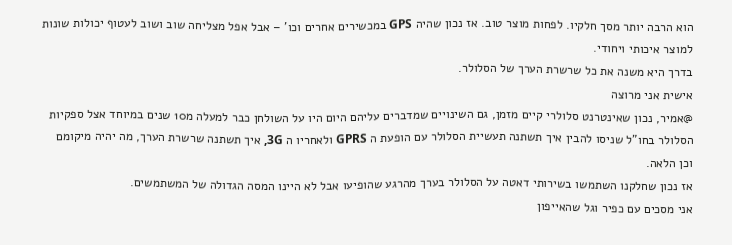הוא הרבה יותר מסך חלקיו. לפחות מוצר טוב. אז נכון שהיה GPS במכשירים אחרים וכו’ – אבל אפל מצליחה שוב ושוב לעטוף יכולות שונות למוצר איכותי ויחודי.
בדרך היא משנה את כל שרשרת הערך של הסלולר.
אישית אני מרוצה
@אמיר, נכון שאינטרנט סלולרי קיים מזמן, גם השינויים שמדברים עליהם היום היו על השולחן כבר למעלה מ10 שנים במיוחד אצל ספקיות הסלולר בחו”ל שניסו להבין איך תשתנה תעשיית הסלולר עם הופעת ה GPRS ולאחריו ה 3G, איך תשתנה שרשרת הערך, מה יהיה מיקומם וכן הלאה.
אז נכון שחלקנו השתמשו בשירותי דאטה על הסלולר בערך מהרגע שהופיעו אבל לא היינו המסה הגדולה של המשתמשים.
אני מסכים עם כפיר וגל שהאייפון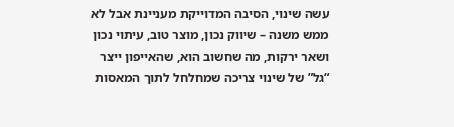עשה שינוי, הסיבה המדוייקת מעניינת אבל לא ממש משנה – שיווק נכון, מוצר טוב, עיתוי נכון ושאר ירקות, מה שחשוב הוא, שהאייפון ייצר “גל” של שינוי צריכה שמחלחל לתוך המאסות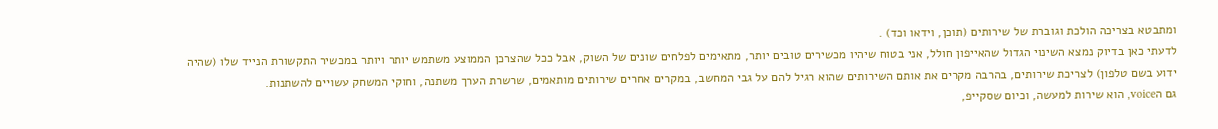ומתבטא בצריכה הולכת וגוברת של שירותים (תוכן, וידאו וכד) .
לדעתי כאן בדיוק נמצא השינוי הגדול שהאייפון חולל, אני בטוח שיהיו מכשירים טובים יותר, מתאימים לפלחים שונים של השוק, אבל ככל שהצרכן הממוצע משתמש יותר ויותר במכשיר התקשורת הנייד שלו (שהיה ידוע בשם טלפון) לצריכת שירותים, בהרבה מקרים את אותם השירותים שהוא רגיל להם על גבי המחשב, במקרים אחרים שירותים מותאמים, שרשרת הערך משתנה, וחוקי המשחק עשויים להשתנות.
גם הvoice, הוא שירות למעשה, וכיום שסקייפ,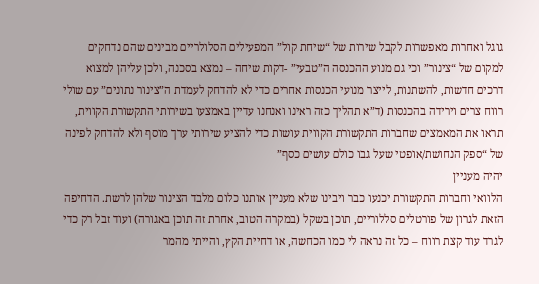גוגל ואחרות מאפשרות לקבל שירות של “שיחת קול” המפעילים הסלולריים מבינים שהם נדחקים למקום של “צינור” וכי גם מנוע ההכנסה ה”טבעי” -דקות שיחה – נמצא בסכנה, ולכן עליהן למצוא דרכים חדשות, להשתנות, לייצר מנועי הכנסות אחרים כדי לא להדחק לעמדת ה”צינור נתונים” עם שולי רווח צרים וירידה בהכנסות (ד”א תהליך כזה ראינו ואנחנו עדיין באמצעו בשירותי התקשורת הקווית, תראו את המאמצים שחברות התקשורת הקווית עושות כדי להציע שירותי ערך מוסף ולא להדחק לפינה של “ספק הנחושת/אופטי שעל גבו כולם עושים כסף”
יהיה מעניין
הלוואי וחברות התקשורת יכנעו כבר ויבינו שלא מעניין אותנו כלום מלבד הצינור שלהן לרשת. הדחיפה הזאת לגרון של פורטלים סללוריים, תוכן בשקל (במקרה הטוב, אחרת זה תוכן באגורה) ועוד זבל רק כדי לגרד עוד קצת רווח – כל זה נראה לי כמו הכחשה, או דחיית הקץ, והייתי מהמר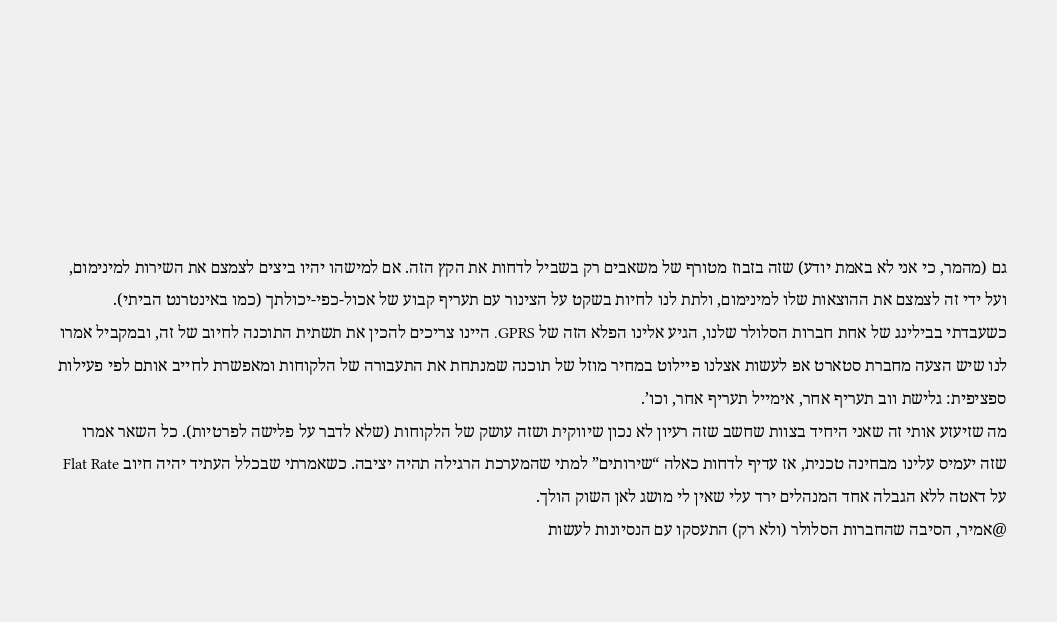גם (מהמר, כי אני לא באמת יודע) שזה בזבוז מטורף של משאבים רק בשביל לדחות את הקץ הזה. אם למישהו יהיו ביצים לצמצם את השירות למינימום, ועל ידי זה לצמצם את ההוצאות שלו למינימום, ולתת לנו לחיות בשקט על הצינור עם תעריף קבוע של אכול-כפי-יכולתך (כמו באינטרנט הביתי).
כשעבדתי בבילינג של אחת חברות הסלולר שלנו, הגיע אלינו הפלא הזה של GPRS. היינו צריכים להכין את תשתית התוכנה לחיוב של זה, ובמקביל אמרו לנו שיש הצעה מחברת סטארט אפ לעשות אצלנו פיילוט במחיר מוזל של תוכנה שמנתחת את התעבורה של הלקוחות ומאפשרת לחייב אותם לפי פעילות ספציפית: גלישת ווב תעריף אחר, אימייל תעריף אחר, וכו’.
מה שזיעזע אותי זה שאני היחיד בצוות שחשב שזה רעיון לא נכון שיווקית ושזה עושק של הלקוחות (שלא לדבר על פלישה לפרטיות). כל השאר אמרו שזה יעמיס עלינו מבחינה טכנית, אז עדיף לדחות כאלה “שירותים” למתי שהמערכת הרגילה תהיה יציבה. כשאמרתי שבכלל העתיד יהיה חיוב Flat Rate על דאטה ללא הגבלה אחד המנהלים ירד עלי שאין לי מושג לאן השוק הולך.
@אמיר, הסיבה שהחברות הסלולר (ולא רק) התעסקו עם הנסיונות לעשות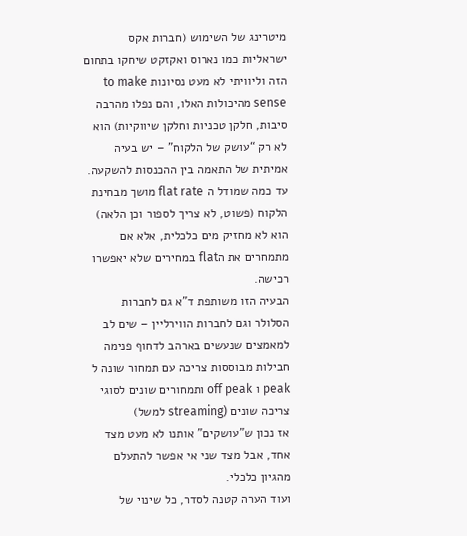מיטרינג של השימוש (חברות אקס ישראליות כמו נארוס ואקזקט שיחקו בתחום הזה וליוויתי לא מעט נסיונות to make sense מהיכולות האלו, והם נפלו מהרבה סיבות, חלקן טכניות וחלקן שיווקיות) הוא לא רק “עושק של הלקוח” – יש בעיה אמיתית של התאמה בין ההכנסות להשקעה. עד כמה שמודל ה flat rate מושך מבחינת הלקוח (פשוט, לא צריך לספור וכן הלאה) הוא לא מחזיק מים כלכלית, אלא אם מתמחרים את הflat במחירים שלא יאפשרו רכישה.
הבעיה הזו משותפת ד”א גם לחברות הסלולר וגם לחברות הווירליין – שים לב למאמצים שנעשים בארהב לדחוף פנימה חבילות מבוססות צריכה עם תמחור שונה ל peak ו off peak ותמחורים שונים לסוגי צריכה שונים (streaming למשל)
אז נכון ש”עושקים” אותנו לא מעט מצד אחד, אבל מצד שני אי אפשר להתעלם מהגיון כלכלי.
ועוד הערה קטנה לסדר, כל שינוי של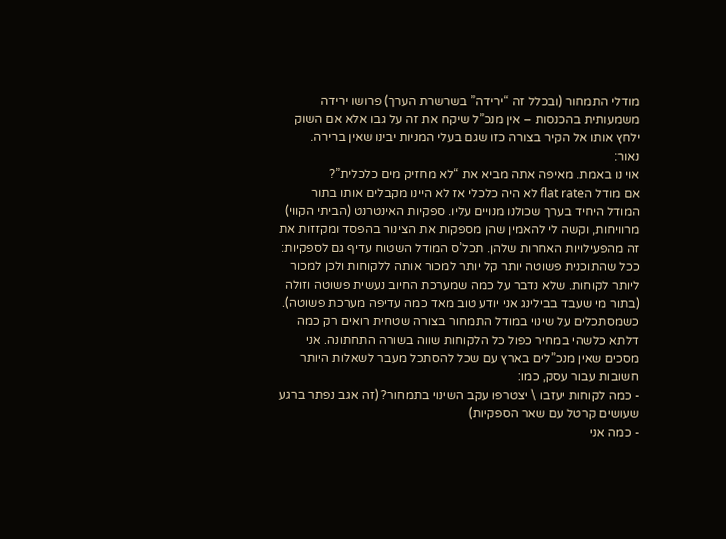מודלי התמחור (ובכלל זה “ירידה” בשרשרת הערך) פרושו ירידה משמעותית בהכנסות – אין מנכ”ל שיקח את זה על גבו אלא אם השוק ילחץ אותו אל הקיר בצורה כזו שגם בעלי המניות יבינו שאין ברירה.
נאור:
אוי נו באמת. מאיפה אתה מביא את “לא מחזיק מים כלכלית”?
אם מודל הflat rate לא היה כלכלי אז לא היינו מקבלים אותו בתור המודל היחיד בערך שכולנו מנויים עליו. ספקיות האינטרנט (הביתי הקווי) מרוויחות, וקשה לי להאמין שהן מספקות את הצינור בהפסד ומקזזות את זה מהפעילויות האחרות שלהן. תכל’ס המודל השטוח עדיף גם לספקיות: ככל שהתוכנית פשוטה יותר קל יותר למכור אותה ללקוחות ולכן למכור ליותר לקוחות. שלא נדבר על כמה שמערכת החיוב נעשית פשוטה וזולה (בתור מי שעבד בבילינג אני יודע טוב מאד כמה עדיפה מערכת פשוטה).
כשמסתכלים על שינוי במודל התמחור בצורה שטחית רואים רק כמה דלתא כלשהי במחיר כפול כל הלקוחות שווה בשורה התחתונה. אני מסכים שאין מנכ”לים בארץ עם שכל להסתכל מעבר לשאלות היותר חשובות עבור עסק, כמו:
- כמה לקוחות יעזבו \ יצטרפו עקב השינוי בתמחור? (זה אגב נפתר ברגע שעושים קרטל עם שאר הספקיות)
- כמה אני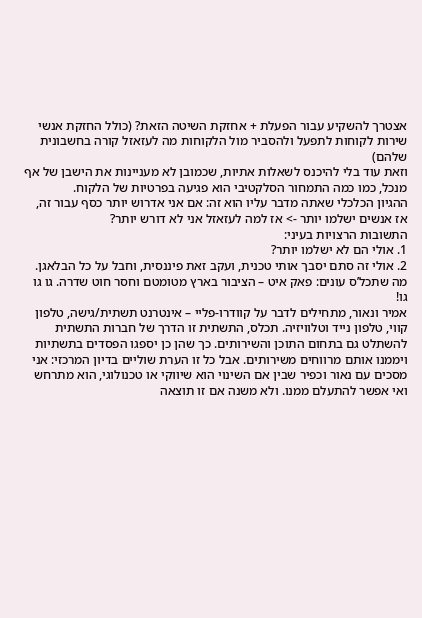אצטרך להשקיע עבור הפעלת + אחזקת השיטה הזאת? (כולל החזקת אנשי שירות לקוחות לתפעל ולהסביר מול הלקוחות מה לעזאזל קורה בחשבונית שלהם)
וזאת עוד בלי להיכנס לשאלות אתיות, שכמובן לא מעניינות את הישבן של אף מנכל, כמו כמה התמחור הסלקטיבי הוא פגיעה בפרטיות של הלקוח.
ההגיון הכלכלי שאתה מדבר עליו הוא זה: אם אני אדרוש יותר כסף עבור זה, אז אנשים ישלמו יותר -> אז למה לעזאזל אני לא דורש יותר?
התשובות הרצויות בעיני:
1. אולי הם לא ישלמו יותר?
2. אולי זה סתם יסבך אותי טכנית, ועקב זאת פיננסית, וחבל על כל הבלאגן.
מה שתכל’ס עונים: פאק איט – הציבור בארץ מטומטם וחסר חוט שדרה. גו גו גו!
אמיר ונאור, מתחילים לדבר על קוודרו-פליי – אינטרנט תשתית/גישה, טלפון קווי, טלפון נייד וטלוויזיה. תכלס, התשתית זו הדרך של חברות התשתית להשתלט גם בתחום התוכן והשירותים. כך שהן כן יספגו הפסדים בתשתיות ויממנו אותם מרווחים משירותים. אבל כל זו הערת שוליים בדיון המרכזי: אני מסכים עם נאור וכפיר שבין אם השינוי הוא שיווקי או טכנולוגי, הוא מתרחש ואי אפשר להתעלם ממנו. ולא משנה אם זו תוצאה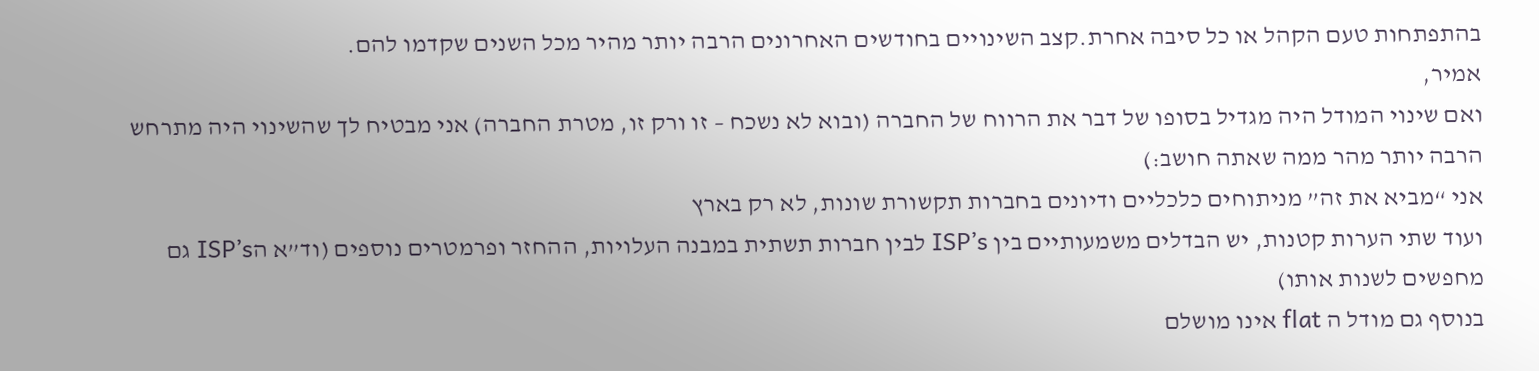בהתפתחות טעם הקהל או כל סיבה אחרת.קצב השינויים בחודשים האחרונים הרבה יותר מהיר מכל השנים שקדמו להם.
אמיר,
ואם שינוי המודל היה מגדיל בסופו של דבר את הרווח של החברה (ובוא לא נשכח – זו ורק זו, מטרת החברה) אני מבטיח לך שהשינוי היה מתרחש הרבה יותר מהר ממה שאתה חושב:)
אני “מביא את זה” מניתוחים כלכליים ודיונים בחברות תקשורת שונות, לא רק בארץ
ועוד שתי הערות קטנות, יש הבדלים משמעותיים בין ISP’s לבין חברות תשתית במבנה העלויות, ההחזר ופרמטרים נוספים (וד”א הISP’s גם מחפשים לשנות אותו)
בנוסף גם מודל ה flat אינו מושלם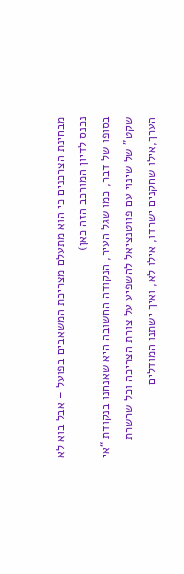מבחינת הצרכנים כי הוא מתעלם מצריכת המשאבים בפועל – אבל בוא לא נכנס לדיון המורכב הזה כאן)
בסופו של דבר, כמו שגל העיר, הנקודה החשובה היא שאנחנו בנקודת “אי שקט” של שינוי עם פווטנציאל להשפיע על צורת הצריכה וכל שרשרת הערך,אילו שחקנים ישרדו, אילו לא, ואיך ישתנו המודלים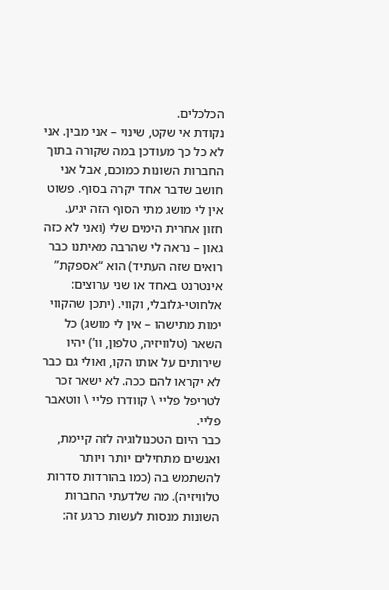הכלכלים.
נקודת אי שקט, שינוי – אני מבין. אני לא כל כך מעודכן במה שקורה בתוך החברות השונות כמוכם, אבל אני חושב שדבר אחד יקרה בסוף. פשוט אין לי מושג מתי הסוף הזה יגיע.
חזון אחרית הימים שלי (ואני לא כזה גאון – נראה לי שהרבה מאיתנו כבר רואים שזה העתיד) הוא “אספקת” אינטרנט באחד או שני ערוצים: אלחוטי-גלובלי, וקווי. (יתכן שהקווי ימות מתישהו – אין לי מושג) כל השאר (טלוויזיה, טלפון, וו’) יהיו שירותים על אותו הקו, ואולי גם כבר לא יקראו להם ככה. לא ישאר זכר לטריפל פליי \ קוודרו פליי \ ווטאבר פליי.
כבר היום הטכנולוגיה לזה קיימת, ואנשים מתחילים יותר ויותר להשתמש בה (כמו בהורדות סדרות טלוויזיה). מה שלדעתי החברות השונות מנסות לעשות כרגע זה: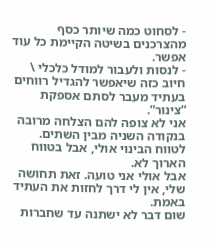- לסחוט כמה שיותר כסף מהצרכנים בשיטה הקיימת כל עוד אפשר.
- לנסות ולעבור למודל כלכלי \ חיוב כזה שיאפשר להגדיל רווחים בעתיד מעבר לסתם אספקת “צינור”.
אני לא צופה להם הצלחה מרובה בנקודה השניה מבין השתים. לטווח הבינוי אולי, אבל בטווח הארוך לא.
אבל אולי אני טועה. זאת תחושה שלי, אין לי דרך לחזות את העתיד באמת.
שום דבר לא ישתנה עד שחברות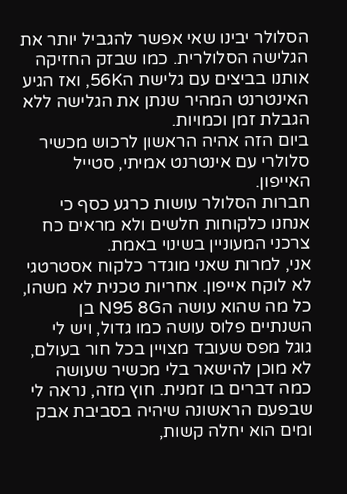הסלולר יבינו שאי אפשר להגביל יותר את הגלישה הסלולרית. כמו שבזק החזיקה אותנו בביצים עם גלישת ה56K, ואז הגיע האינטרנט המהיר שנתן את הגלישה ללא הגבלת זמן וכמויות.
ביום הזה אהיה הראשון לרכוש מכשיר סלולרי עם אינטרנט אמיתי, סטייל האייפון.
חברות הסלולר עושות כרגע כסף כי אנחנו כלקוחות חלשים ולא מראים כח צרכני המעוניין בשינוי באמת.
אני, למרות שאני מוגדר כלקוח אסטרטגי לא לוקח אייפון. אחריות טכנית לא משהו, כל מה שהוא עושה הN95 8G בן השנתיים פלוס עושה כמו גדול, ויש לי גוגל מפס שעובד מצויין בכל חור בעולם, לא מוכן להישאר בלי מכשיר שעושה כמה דברים בו זמנית. חוץ מזה, נראה לי שבפעם הראשונה שיהיה בסביבת אבק ומים הוא יחלה קשות,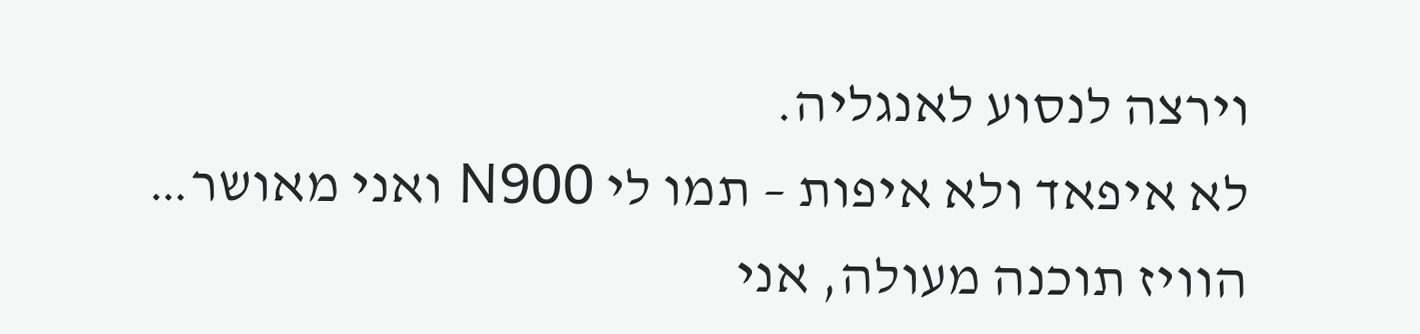וירצה לנסוע לאנגליה.
לא איפאד ולא איפות – תמו לי N900 ואני מאושר…
הוויז תוכנה מעולה, אני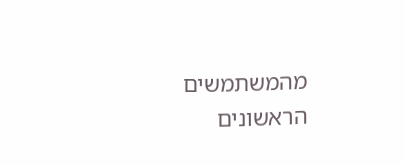מהמשתמשים הראשונים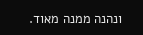ונהנה ממנה מאוד.